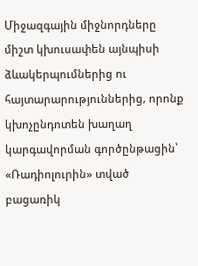Միջազգային միջնորդները միշտ կխուսափեն այնպիսի ձևակերպումներից ու հայտարարություններից, որոնք կխոչընդոտեն խաղաղ կարգավորման գործընթացին՝ «Ռադիոլուրին» տված բացառիկ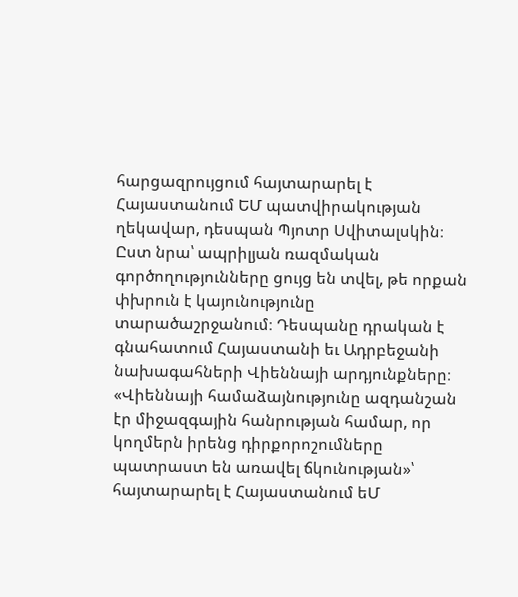հարցազրույցում հայտարարել է Հայաստանում ԵՄ պատվիրակության ղեկավար, դեսպան Պյոտր Սվիտալսկին։ Ըստ նրա՝ ապրիլյան ռազմական գործողությունները ցույց են տվել, թե որքան փխրուն է կայունությունը տարածաշրջանում։ Դեսպանը դրական է գնահատում Հայաստանի եւ Ադրբեջանի նախագահների Վիեննայի արդյունքները։ «Վիեննայի համաձայնությունը ազդանշան էր միջազգային հանրության համար, որ կողմերն իրենց դիրքորոշումները պատրաստ են առավել ճկունության»՝ հայտարարել է Հայաստանում եՄ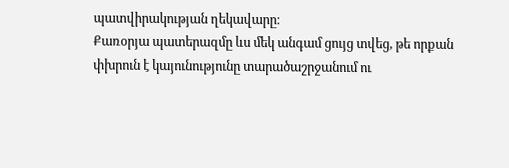պատվիրակության ղեկավարը։
Քառօրյա պատերազմը ևս մեկ անգամ ցույց տվեց, թե որքան փխրուն է կայունությունը տարածաշրջանում ու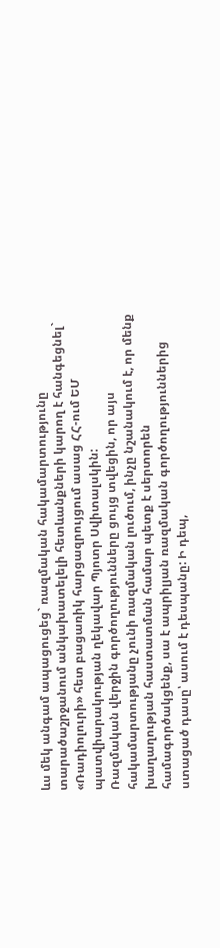ևս մեկ անգամ ապացուցեց` ռազմական հակամարտությունը տարածաշրջանում անկախատելելի հետևանքների կարող է հանգեցնել` «Ռադիոլուրի» հետ բացառիկ հարցազրույցում ասաց ՀՀ-ում ԵՄ պատվիարակության ղեկավար Պյոտր Սվիտալսկին:
Ռազմական վերջին գործողությունները ցույց տվեցին, որ այս հակամարտությանը չունի ռազմական լուծում, ինչը նշանակում է, որ մենք խաղաղության հաստատման համար պետք է սերտորեն համագործակցենք, սա է ապրիլյան ռազմական գործողություններից ստացած դասը՝ ասում է դեսպանը: Ի դեպ,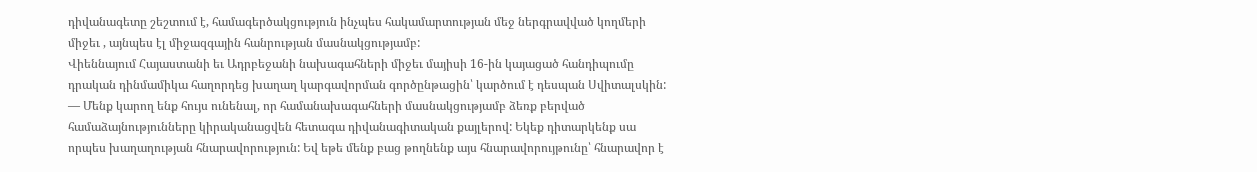դիվանագետը շեշտում է, համագերծակցություն ինչպես հակամարտության մեջ ներգրավված կողմերի միջեւ , այնպես էլ միջազգային հանրության մասնակցությամբ:
Վիեննայում Հայաստանի եւ Ադրբեջանի նախագահների միջեւ մայիսի 16-ին կայացած հանդիպումը դրական դինմամիկա հաղորդեց խաղաղ կարգավորման գործընթացին՝ կարծում է դեսպան Սվիտալսկին:
— Մենք կարող ենք հույս ունենալ, որ համանախագահների մասնակցությամբ ձեռք բերված համաձայնությունները կիրականացվեն հետագա դիվանագիտական քայլերով: Եկեք դիտարկենք սա որպես խաղաղության հնարավորություն: Եվ եթե մենք բաց թողնենք այս հնարավորույթունը՝ հնարավոր է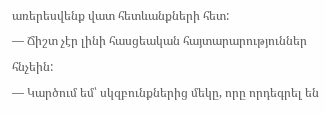առերեսվենք վատ հետևանքների հետ:
— Ճիշտ չէր լինի հասցեական հայտարարություններ հնչեին:
— Կարծում եմ՝ սկզբունքներից մեկը, որը որդեգրել են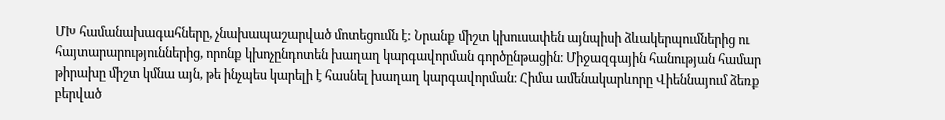ՄԽ համանախագահները, չնախապաշարված մոտեցումն է: Նրանք միշտ կխուսափեն այնպիսի ձևակերպումներից ու հայտարարություններից, որոնք կխոչընդոտեն խաղաղ կարգավորման գործընթացին։ Միջազգային հանության համար թիրախը միշտ կմնա այն, թե ինչպես կարելի է հասնել խաղաղ կարգավորման։ Հիմա ամենակարևորը Վիեննայում ձեռք բերված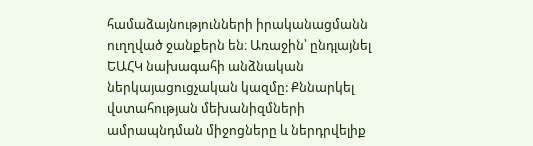համաձայնությունների իրականացմանն ուղղված ջանքերն են։ Առաջին՝ ընդլայնել ԵԱՀԿ նախագահի անձնական ներկայացուցչական կազմը: Քննարկել վստահության մեխանիզմների ամրապնդման միջոցները և ներդրվելիք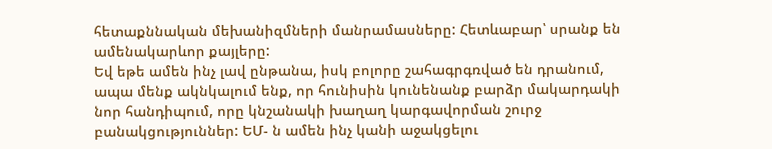հետաքննական մեխանիզմների մանրամասները: Հետևաբար՝ սրանք են ամենակարևոր քայլերը:
Եվ եթե ամեն ինչ լավ ընթանա, իսկ բոլորը շահագրգռված են դրանում, ապա մենք ակնկալում ենք, որ հունիսին կունենանք բարձր մակարդակի նոր հանդիպում, որը կնշանակի խաղաղ կարգավորման շուրջ բանակցություններ: ԵՄ- ն ամեն ինչ կանի աջակցելու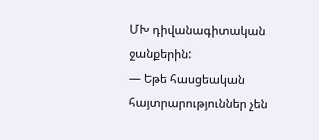ՄԽ դիվանագիտական ջանքերին:
— Եթե հասցեական հայտրարություններ չեն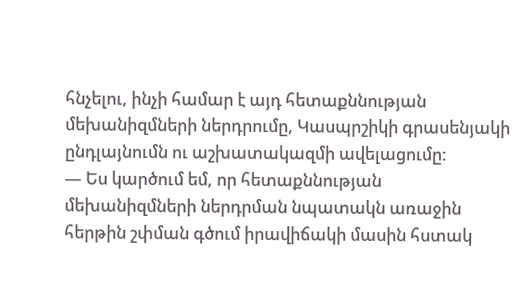հնչելու, ինչի համար է այդ հետաքննության մեխանիզմների ներդրումը, Կասպրշիկի գրասենյակի ընդլայնումն ու աշխատակազմի ավելացումը:
— Ես կարծում եմ, որ հետաքննության մեխանիզմների ներդրման նպատակն առաջին հերթին շփման գծում իրավիճակի մասին հստակ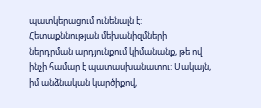պատկերացում ունենալն է: Հետաքննության մեխանիզմների ներդրման արդյունքում կիմանանք, թե ով ինչի համար է պատասխանատու: Սակայն, իմ անձնական կարծիքով,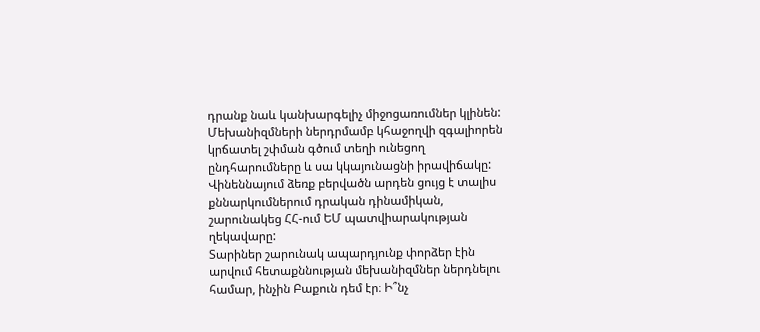դրանք նաև կանխարգելիչ միջոցառումներ կլինեն: Մեխանիզմների ներդրմամբ կհաջողվի զգալիորեն կրճատել շփման գծում տեղի ունեցող ընդհարումները և սա կկայունացնի իրավիճակը:
Վինեննայում ձեռք բերվածն արդեն ցույց է տալիս քննարկումներում դրական դինամիկան, շարունակեց ՀՀ-ում ԵՄ պատվիարակության ղեկավարը:
Տարիներ շարունակ ապարդյունք փորձեր էին արվում հետաքննության մեխանիզմներ ներդնելու համար, ինչին Բաքուն դեմ էր։ Ի՞նչ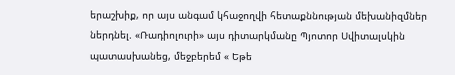երաշխիք, որ այս անգամ կհաջողվի հետաքննության մեխանիզմներ ներդնել. «Ռադիոլուրի» այս դիտարկմանը Պյոտոր Սվիտալսկին պատասխանեց, մեջբերեմ « Եթե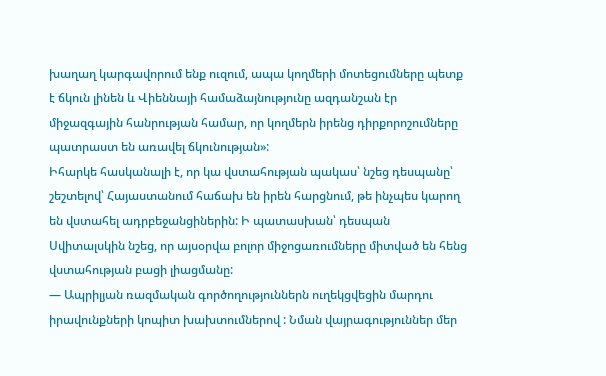խաղաղ կարգավորում ենք ուզում, ապա կողմերի մոտեցումները պետք է ճկուն լինեն և Վիեննայի համաձայնությունը ազդանշան էր միջազգային հանրության համար, որ կողմերն իրենց դիրքորոշումները պատրաստ են առավել ճկունության»:
Իհարկե հասկանալի է, որ կա վստահության պակաս՝ նշեց դեսպանը՝ շեշտելով՝ Հայաստանում հաճախ են իրեն հարցնում, թե ինչպես կարող են վստահել ադրբեջանցիներին: Ի պատասխան՝ դեսպան Սվիտալսկին նշեց, որ այսօրվա բոլոր միջոցառումները միտված են հենց վստահության բացի լիացմանը:
— Ապրիլյան ռազմական գործողություններն ուղեկցվեցին մարդու իրավունքների կոպիտ խախտումներով : Նման վայրագություններ մեր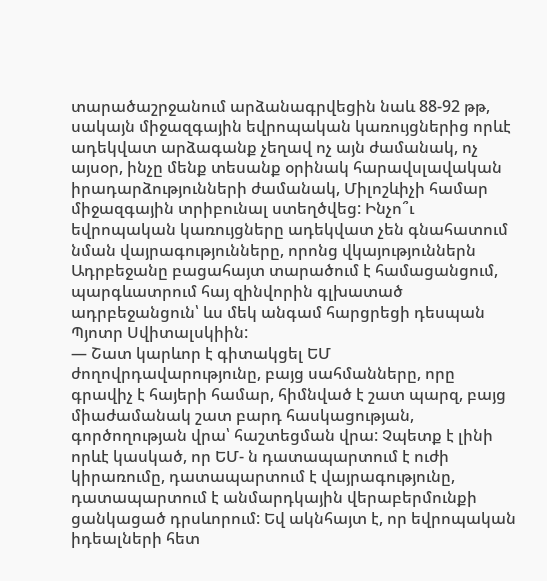տարածաշրջանում արձանագրվեցին նաև 88-92 թթ, սակայն միջազգային եվրոպական կառույցներից որևէ ադեկվատ արձագանք չեղավ ոչ այն ժամանակ, ոչ այսօր, ինչը մենք տեսանք օրինակ հարավսլավական իրադարձությունների ժամանակ, Միլոշևիչի համար միջազգային տրիբունալ ստեղծվեց: Ինչո՞ւ եվրոպական կառույցները ադեկվատ չեն գնահատում նման վայրագությունները, որոնց վկայություններն Ադրբեջանը բացահայտ տարածում է համացանցում, պարգևատրում հայ զինվորին գլխատած ադրբեջանցուն՝ ևս մեկ անգամ հարցրեցի դեսպան Պյոտր Սվիտալսկիին:
— Շատ կարևոր է գիտակցել ԵՄ ժողովրդավարությունը, բայց սահմանները, որը գրավիչ է հայերի համար, հիմնված է շատ պարզ, բայց միաժամանակ շատ բարդ հասկացության, գործողության վրա՝ հաշտեցման վրա: Չպետք է լինի որևէ կասկած, որ ԵՄ- ն դատապարտում է ուժի կիրառումը, դատապարտում է վայրագությունը, դատապարտում է անմարդկային վերաբերմունքի ցանկացած դրսևորում: Եվ ակնհայտ է, որ եվրոպական իդեալների հետ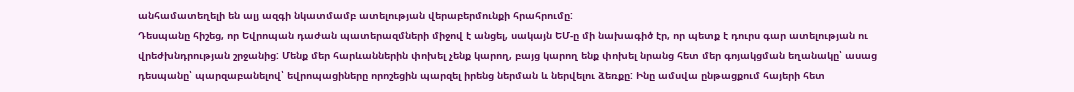անհամատեղելի են ալյ ազգի նկատմամբ ատելության վերաբերմունքի հրահրումը:
Դեսպանը հիշեց, որ Եվրոպան դաժան պատերազմների միջով է անցել, սակայն ԵՄ-ը մի նախագիծ էր, որ պետք է դուրս գար ատելության ու վրեժխնդրության շրջանից: Մենք մեր հարևաններին փոխել չենք կարող, բայց կարող ենք փոխել նրանց հետ մեր գոյակցման եղանակը՝ ասաց դեսպանը՝ պարզաբանելով՝ եվրոպացիները որոշեցին պարզել իրենց ներման և ներվելու ձեռքը: Ինը ամսվա ընթացքում հայերի հետ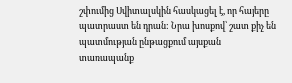շփումից Սվիտալսկին հասկացել է, որ հայերը պատրաստ են դրան: Նրա խոսքով՝ շատ քիչ են պատմության ընթացքում այսքան տառապանք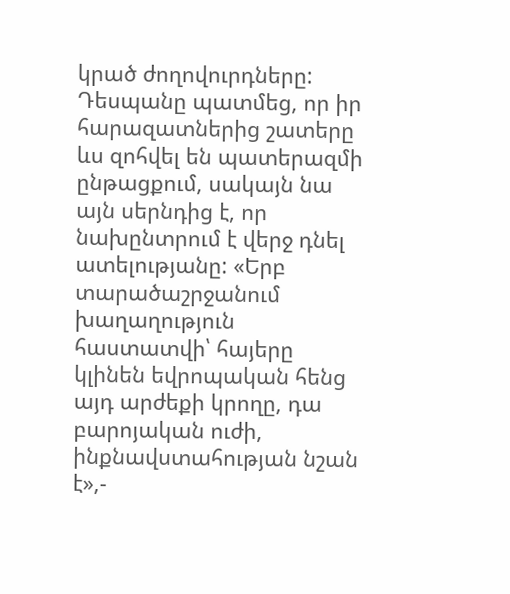կրած ժողովուրդները:
Դեսպանը պատմեց, որ իր հարազատներից շատերը ևս զոհվել են պատերազմի ընթացքում, սակայն նա այն սերնդից է, որ նախընտրում է վերջ դնել ատելությանը: «Երբ տարածաշրջանում խաղաղություն հաստատվի՝ հայերը կլինեն եվրոպական հենց այդ արժեքի կրողը, դա բարոյական ուժի, ինքնավստահության նշան է»,-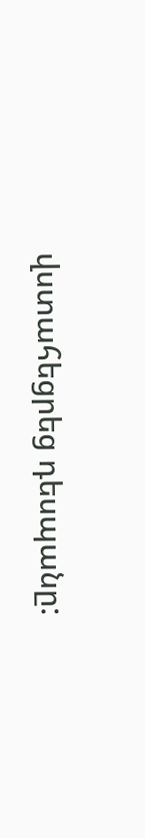վստահեցրեց դեսպանը: